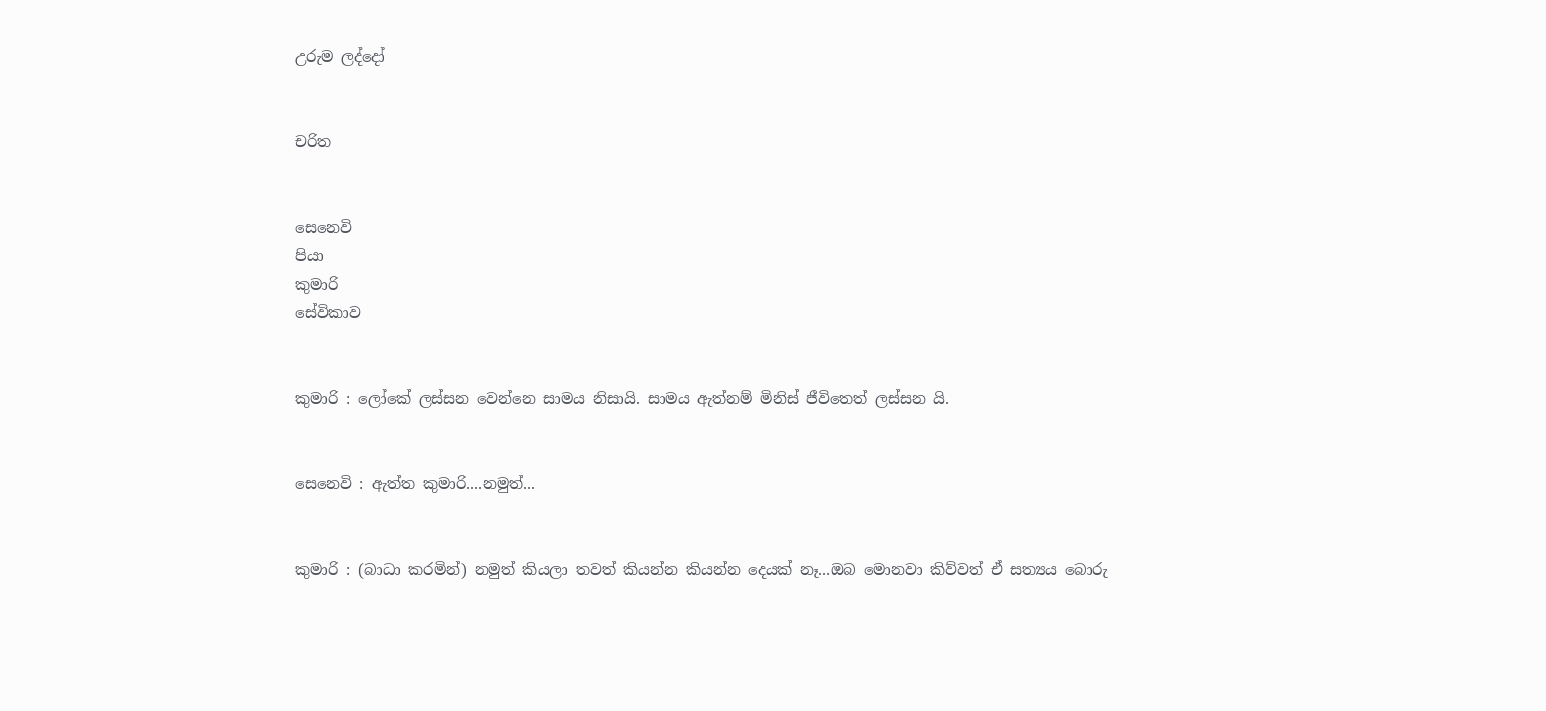උරුම ලද්දෝ


චරිත


සෙනෙවි
පියා
කුමාරි
සේවිකාව


කුමාරි : ලෝකේ ලස්සන වෙන්නෙ සාමය නිසායි. සාමය ඇත්නම් මිනිස් ජීවිතෙත් ලස්සන යි.


සෙනෙවි : ඇත්ත කුමාරි....නමුත්...


කුමාරි : (බාධා කරමින්) නමුත් කියලා තවත් කියන්න කියන්න දෙයක් නෑ...ඔබ මොනවා කිව්වත් ඒ සත්‍යය බොරු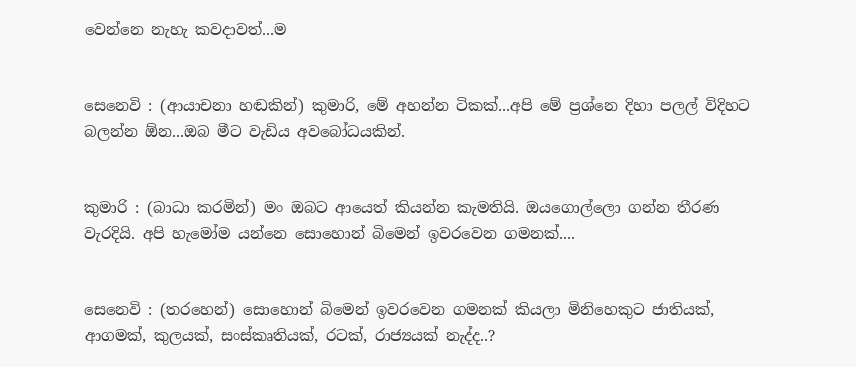වෙන්නෙ නැහැ කවදාවත්...ම


සෙනෙවි : (ආයාචනා හඬකින්) කුමාරි, මේ අහන්න ටිකක්...අපි මේ ප්‍රශ්නෙ දිහා පලල් විදිහට බලන්න ඕන...ඔබ මීට වැඩිය අවබෝධයකින්.


කුමාරි : (බාධා කරමින්) මං ඔබට ආයෙත් කියන්න කැමතියි. ඔයගොල්ලො ගන්න තීරණ වැරදියි. අපි හැමෝම යන්නෙ සොහොන් බිමෙන් ඉවරවෙන ගමනක්....


සෙනෙවි : (තරහෙන්) සොහොන් බිමෙන් ඉවරවෙන ගමනක් කියලා මිනිහෙකුට ජාතියක්, ආගමක්, කුලයක්, සංස්කෘතියක්, රටක්, රාජ්‍යයක් නැද්ද..?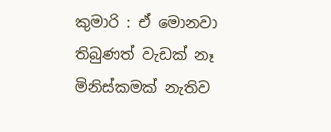කුමාරි : ඒ මොනවා තිබුණත් වැඩක් නෑ මිනිස්කමක් නැතිව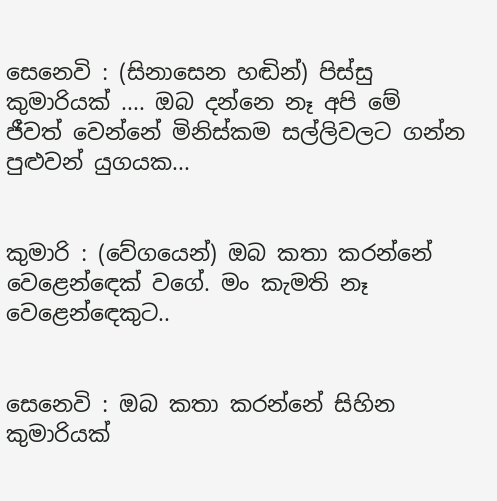සෙනෙවි : (සිනාසෙන හඬින්) පිස්සු කුමාරියක් .... ඔබ දන්නෙ නෑ අපි මේ ජීවත් වෙන්නේ මිනිස්කම සල්ලිවලට ගන්න පුළුවන් යුගයක...


කුමාරි : (වේගයෙන්) ඔබ කතා කරන්නේ වෙළෙන්ඳෙක් වගේ. මං කැමති නෑ වෙළෙන්ඳෙකුට..


සෙනෙවි : ඔබ කතා කරන්නේ සිහින කුමාරියක්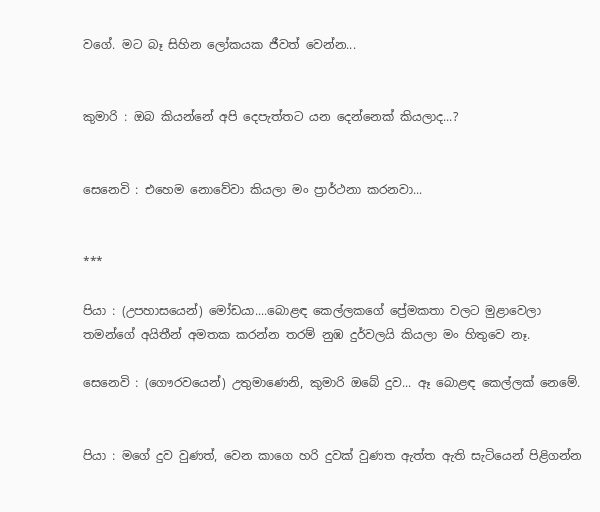වගේ. මට බෑ සිහින ලෝකයක ජීවත් වෙන්න...


කුමාරි : ඔබ කියන්නේ අපි දෙපැත්තට යන දෙන්නෙක් කියලාද...?


සෙනෙවි : එහෙම නොවේවා කියලා මං ප්‍රාර්ථනා කරනවා...


***

පියා : (උපහාසයෙන්) මෝඩයා....බොළඳ කෙල්ලකගේ ප්‍රේමකතා වලට මුළාවෙලා තමන්ගේ අයිතීන් අමතක කරන්න තරම් නුඹ දුර්වලයි කියලා මං හිතුවෙ නෑ.

සෙනෙවි : (ගෞරවයෙන්) උතුමාණෙනි, කුමාරි ඔබේ දුව... ඈ බොළඳ කෙල්ලක් නෙමේ.


පියා : මගේ දුව වුණත්, වෙන කාගෙ හරි දුවක් වුණත ඇත්ත ඇති සැටියෙන් පිළිගන්න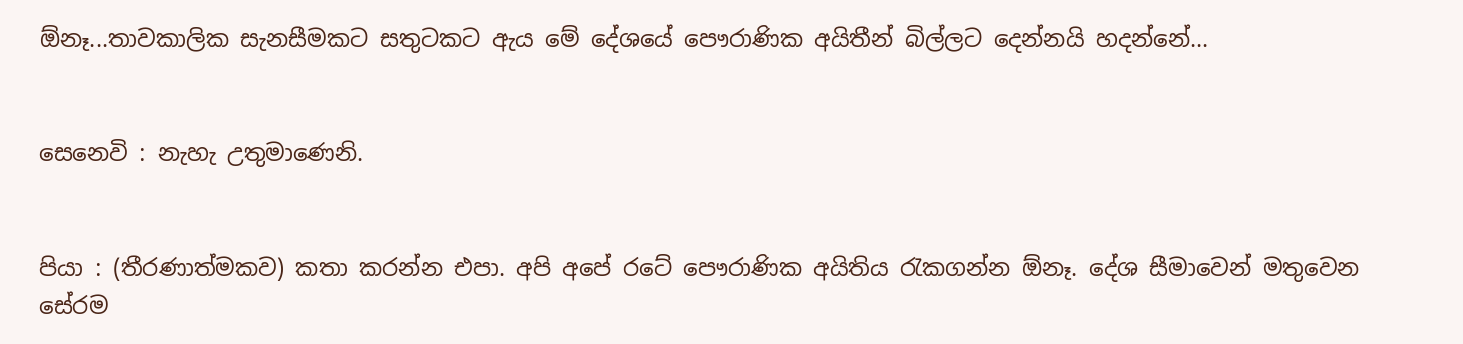ඕනෑ...තාවකාලික සැනසීමකට සතුටකට ඇය මේ දේශයේ පෞරාණික අයිතීන් බිල්ලට දෙන්නයි හදන්නේ...


සෙනෙවි : නැහැ උතුමාණෙනි.


පියා : (තීරණාත්මකව) කතා කරන්න එපා. අපි අපේ රටේ පෞරාණික අයිතිය රැකගන්න ඕනෑ. දේශ සීමාවෙන් මතුවෙන සේරම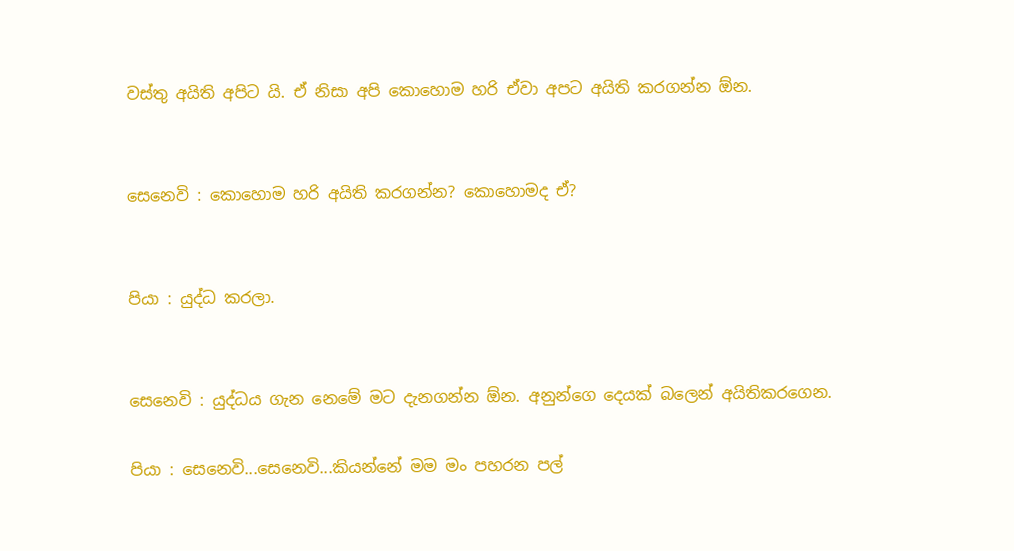වස්තු අයිති අපිට යි. ඒ නිසා අපි කොහොම හරි ඒවා අපට අයිති කරගන්න ඕන.


සෙනෙවි : කොහොම හරි අයිති කරගන්න? කොහොමද ඒ?


පියා : යුද්ධ කරලා.


සෙනෙවි : යුද්ධය ගැන නෙමේ මට දැනගන්න ඕන. අනුන්ගෙ දෙයක් බලෙන් අයිතිකරගෙන.

පියා : සෙනෙවි...සෙනෙවි...කියන්නේ මම මං පහරන පල්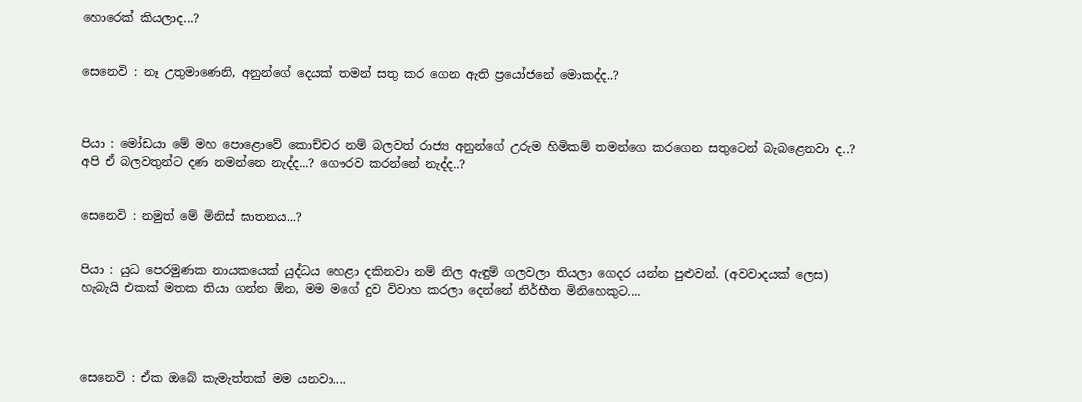හොරෙක් කියලාද...?


සෙනෙවි : නෑ උතුමාණෙනි, අනුන්ගේ දෙයක් තමන් සතු කර ගෙන ඇති ප්‍රයෝජනේ මොකද්ද..?



පියා : මෝඩයා මේ මහ පොළොවේ කොච්චර නම් බලවත් රාජ්‍ය අනුන්ගේ උරුම හිමිකම් තමන්ගෙ කරගෙන සතුටෙන් බැබළෙනවා ද..? අපි ඒ බලවතුන්ට දණ නමන්නෙ නැද්ද...? ගෞරව කරන්නේ නැද්ද..?


සෙනෙවි : නමුත් මේ මිනිස් ඝාතනය...?


පියා : යුධ පෙරමුණක නායකයෙක් යුද්ධය හෙළා දකිනවා නම් නිල ඇඳුම් ගලවලා තියලා ගෙදර යන්න පුළුවන්. (අවවාදයක් ලෙස) හැබැයි එකක් මතක තියා ගන්න ඕන, මම මගේ දුව විවාහ කරලා දෙන්නේ නිර්භීත මිනිහෙකුට....




සෙනෙවි : ඒක ඔබේ කැමැත්තක් මම යනවා....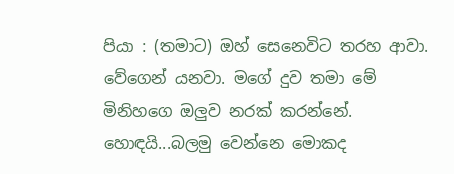පියා : (තමාට) ඔහ් සෙනෙවිට තරහ ආවා. වේගෙන් යනවා. මගේ දුව තමා මේ මිනිහගෙ ඔලුව නරක් කරන්නේ. හොඳයි...බලමු වෙන්නෙ මොකද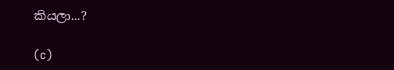කියලා...?

(c)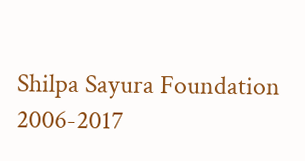Shilpa Sayura Foundation 2006-2017